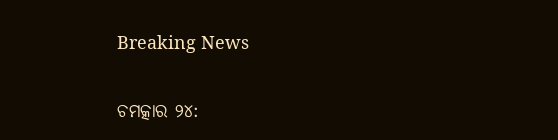Breaking News

ଚମତ୍କାର ୨୪: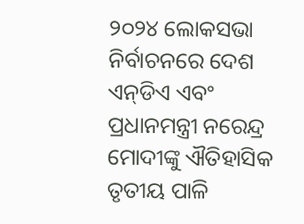୨୦୨୪ ଲୋକସଭା ନିର୍ବାଚନରେ ଦେଶ ଏନ୍‌ଡିଏ ଏବଂ ପ୍ରଧାନମନ୍ତ୍ରୀ ନରେନ୍ଦ୍ର ମୋଦୀଙ୍କୁ ଐତିହାସିକ ତୃତୀୟ ପାଳି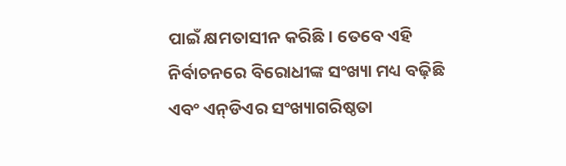ପାଇଁ କ୍ଷମତାସୀନ କରିଛି। ତେବେ ଏହି ନିର୍ବାଚନରେ ବିରୋଧୀଙ୍କ ସଂଖ୍ୟା ମଧ୍ୟ ବଢ଼ିଛି ଏବଂ ଏନ୍‌ଡିଏର ସଂଖ୍ୟାଗରିଷ୍ଠତା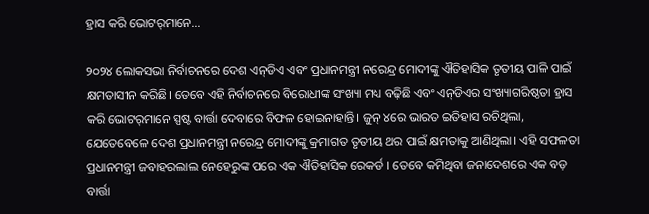ହ୍ରାସ କରି ଭୋଟର୍‌ମାନେ...

୨୦୨୪ ଲୋକସଭା ନିର୍ବାଚନରେ ଦେଶ ଏନ୍‌ଡିଏ ଏବଂ ପ୍ରଧାନମନ୍ତ୍ରୀ ନରେନ୍ଦ୍ର ମୋଦୀଙ୍କୁ ଐତିହାସିକ ତୃତୀୟ ପାଳି ପାଇଁ କ୍ଷମତାସୀନ କରିଛି। ତେବେ ଏହି ନିର୍ବାଚନରେ ବିରୋଧୀଙ୍କ ସଂଖ୍ୟା ମଧ୍ୟ ବଢ଼ିଛି ଏବଂ ଏନ୍‌ଡିଏର ସଂଖ୍ୟାଗରିଷ୍ଠତା ହ୍ରାସ କରି ଭୋଟର୍‌ମାନେ ସ୍ପଷ୍ଟ ବାର୍ତ୍ତା ଦେବାରେ ବିଫଳ ହୋଇନାହାନ୍ତି। ଜୁନ୍ ୪ରେ ଭାରତ ଇତିହାସ ରଚିଥିଲା, ଯେତେବେଳେ ଦେଶ ପ୍ରଧାନମନ୍ତ୍ରୀ ନରେନ୍ଦ୍ର ମୋଦୀଙ୍କୁ କ୍ରମାଗତ ତୃତୀୟ ଥର ପାଇଁ କ୍ଷମତାକୁ ଆଣିଥିଲା। ଏହି ସଫଳତା ପ୍ରଧାନମନ୍ତ୍ରୀ ଜବାହରଲାଲ ନେହେରୁଙ୍କ ପରେ ଏକ ଐତିହାସିକ ରେକର୍ଡ । ତେବେ କମିଥିବା ଜନାଦେଶରେ ଏକ ବଡ଼ ବାର୍ତ୍ତା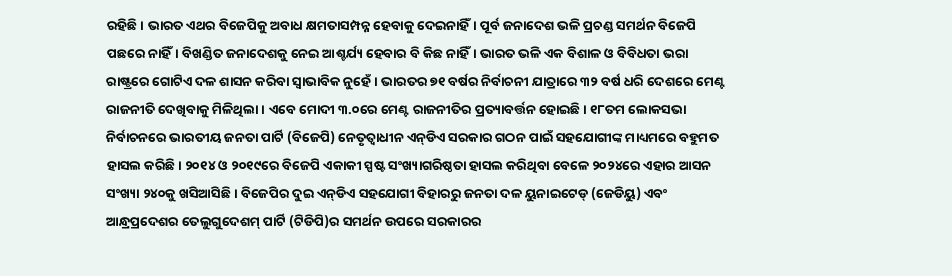ରହିଛି। ଭାରତ ଏଥର ବିଜେପିକୁ ଅବାଧ କ୍ଷମତାସମ୍ପନ୍ନ ହେବାକୁ ଦେଇନାହିଁ। ପୂର୍ବ ଜନାଦେଶ ଭଳି ପ୍ରଚଣ୍ଡ ସମର୍ଥନ ବିଜେପି ପଛରେ ନାହିଁ। ବିଖଣ୍ଡିତ ଜନାଦେଶକୁ ନେଇ ଆଶ୍ଚର୍ଯ୍ୟ ହେବାର ବି କିଛ ନାହିଁ। ଭାରତ ଭଳି ଏକ ବିଶାଳ ଓ ବିବିଧତା ଭରା ରାଷ୍ଟ୍ରରେ ଗୋଟିଏ ଦଳ ଶାସନ କରିବା ସ୍ୱାଭାବିକ ନୁହେଁ। ଭାରତର ୭୧ ବର୍ଷର ନିର୍ବାଚନୀ ଯାତ୍ରାରେ ୩୨ ବର୍ଷ ଧରି ଦେଶରେ ମେଣ୍ଟ ରାଜନୀତି ଦେଖିବାକୁ ମିଳିଥିଲା। ଏବେ ମୋଦୀ ୩.୦ରେ ମେଣ୍ଟ ରାଜନୀତିର ପ୍ରତ୍ୟାବର୍ତ୍ତନ ହୋଇଛି। ୧୮ତମ ଲୋକସଭା ନିର୍ବାଚନରେ ଭାରତୀୟ ଜନତା ପାର୍ଟି (ବିଜେପି) ନେତୃତ୍ବାଧୀନ ଏନ୍‌ଡିଏ ସରକାର ଗଠନ ପାଇଁ ସହଯୋଗୀଙ୍କ ମାଧ୍ୟମରେ ବହୁମତ ହାସଲ କରିଛି। ୨୦୧୪ ଓ ୨୦୧୯ରେ ବିଜେପି ଏକାକୀ ସ୍ପଷ୍ଟ ସଂଖ୍ୟାଗରିଷ୍ଠତା ହାସଲ କରିଥିବା ବେଳେ ୨୦୨୪ରେ ଏହାର ଆସନ ସଂଖ୍ୟା ୨୪୦କୁ ଖସିଆସିଛି। ବିଜେପିର ଦୁଇ ଏନ୍‌ଡିଏ ସହଯୋଗୀ ବିହାରରୁ ଜନତା ଦଳ ୟୁନାଇଟେଡ୍ (ଜେଡିୟୁ) ଏବଂ ଆନ୍ଧ୍ରପ୍ରଦେଶର ତେଲୁଗୁଦେଶମ୍ ପାର୍ଟି (ଟିଡିପି)ର ସମର୍ଥନ ଉପରେ ସରକାରର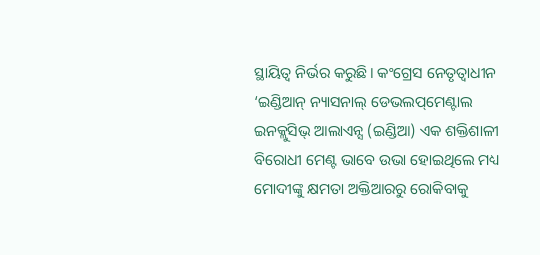ସ୍ଥାୟିତ୍ବ ନିର୍ଭର କରୁଛି। କଂଗ୍ରେସ ନେତୃତ୍ବାଧୀନ ‘ଇଣ୍ଡିଆନ୍ ନ୍ୟାସନାଲ୍ ଡେଭଲପ୍‌ମେଣ୍ଟାଲ ଇନକ୍ଲୁସିଭ୍ ଆଲାଏନ୍ସ (ଇଣ୍ଡିଆ) ଏକ ଶକ୍ତିଶାଳୀ ବିରୋଧୀ ମେଣ୍ଟ ଭାବେ ଉଭା ହୋଇଥିଲେ ମଧ୍ୟ ମୋଦୀଙ୍କୁ କ୍ଷମତା ଅକ୍ତିଆରରୁ ରୋକିବାକୁ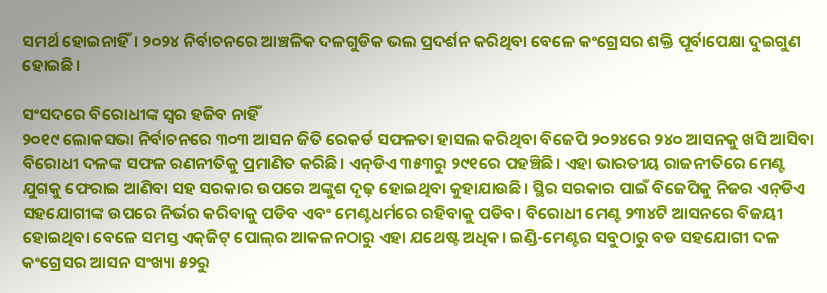ସମର୍ଥ ହୋଇନାହିଁ। ୨୦୨୪ ନିର୍ବାଚନରେ ଆଞ୍ଚଳିକ ଦଳଗୁଡିକ ଭଲ ପ୍ରଦର୍ଶନ କରିଥିବା ବେଳେ କଂଗ୍ରେସର ଶକ୍ତି ପୂର୍ବାପେକ୍ଷା ଦୁଇଗୁଣ ହୋଇଛି।

ସଂସଦରେ ବିରୋଧୀଙ୍କ ସ୍ୱର ହଜିବ ନାହିଁ
୨୦୧୯ ଲୋକସଭା ନିର୍ବାଚନରେ ୩୦୩ ଆସନ ଜିତି ରେକର୍ଡ ସଫଳତା ହାସଲ କରିଥିବା ବିଜେପି ୨୦୨୪ରେ ୨୪୦ ଆସନକୁ ଖସି ଆସିବା ବିରୋଧୀ ଦଳଙ୍କ ସଫଳ ରଣନୀତିକୁ ପ୍ରମାଣିତ କରିଛି। ଏନ୍‌ଡିଏ ୩୫୩ରୁ ୨୯୧ରେ ପହଞ୍ଚିଛି। ଏହା ଭାରତୀୟ ରାଜନୀତିରେ ମେଣ୍ଟ ଯୁଗକୁ ଫେରାଇ ଆଣିବା ସହ ସରକାର ଉପରେ ଅଙ୍କୁଶ ଦୃଢ଼ ହୋଇଥିବା କୁହାଯାଉଛି। ସ୍ଥିର ସରକାର ପାଇଁ ବିଜେପିକୁ ନିଜର ଏନ୍‌ଡିଏ ସହଯୋଗୀଙ୍କ ଉପରେ ନିର୍ଭର କରିବାକୁ ପଡିବ ଏବଂ ମେଣ୍ଟଧର୍ମରେ ରହିବାକୁ ପଡିବ। ବିରୋଧୀ ମେଣ୍ଟ ୨୩୪ଟି ଆସନରେ ବିଜୟୀ ହୋଇଥିବା ବେଳେ ସମସ୍ତ ଏକ୍‌ଜିଟ୍ ପୋଲ୍‌ର ଆକଳନଠାରୁ ଏହା ଯଥେଷ୍ଟ ଅଧିକ। ଇଣ୍ଡି-ମେଣ୍ଟର ସବୁଠାରୁ ବଡ ସହଯୋଗୀ ଦଳ କଂଗ୍ରେସର ଆସନ ସଂଖ୍ୟା ୫୨ରୁ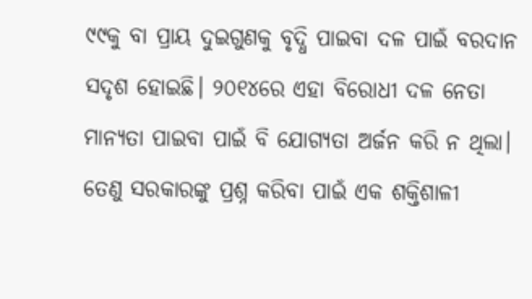୯୯କୁ ବା ପ୍ରାୟ ଦୁଇଗୁଣକୁ ବୃଦ୍ଧି ପାଇବା ଦଳ ପାଇଁ ବରଦାନ ସଦୃଶ ହୋଇଛି। ୨୦୧୪ରେ ଏହା ବିରୋଧୀ ଦଳ ନେତା ମାନ୍ୟତା ପାଇବା ପାଇଁ ବି ଯୋଗ୍ୟତା ଅର୍ଜନ କରି ନ ଥିଲା। ତେଣୁ ସରକାରଙ୍କୁ ପ୍ରଶ୍ନ କରିବା ପାଇଁ ଏକ ଶକ୍ତିଶାଳୀ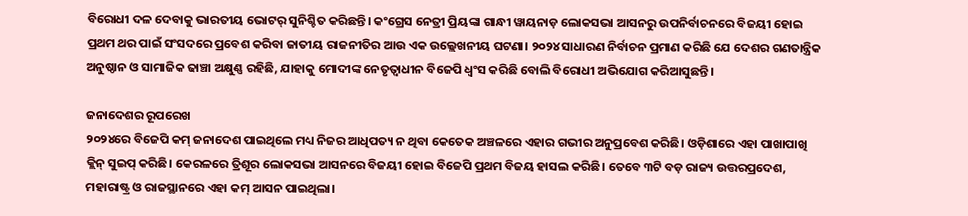ବିରୋଧୀ ଦଳ ଦେବାକୁ ଭାରତୀୟ ଭୋଟର୍‌ ସୁନିଶ୍ଚିତ କରିଛନ୍ତି। କଂଗ୍ରେସ ନେତ୍ରୀ ପ୍ରିୟଙ୍କା ଗାନ୍ଧୀ ୱାୟନାଡ଼ ଲୋକସଭା ଆସନରୁ ଉପନିର୍ବାଚନରେ ବିଜୟୀ ହୋଇ ପ୍ରଥମ ଥର ପାଇଁ ସଂସଦରେ ପ୍ରବେଶ କରିବା ଜାତୀୟ ରାଜନୀତିର ଆଉ ଏକ ଉଲ୍ଲେଖନୀୟ ଘଟଣା। ୨୦୨୪ ସାଧାରଣ ନିର୍ବାଚନ ପ୍ରମାଣ କରିଛି ଯେ ଦେଶର ଗଣତାନ୍ତ୍ରିକ ଅନୁଷ୍ଠାନ ଓ ସାମାଜିକ ଢାଞ୍ଚା ଅକ୍ଷୁଣ୍ଣ ରହିଛି, ଯାହାକୁ ମୋଦୀଙ୍କ ନେତୃତ୍ୱାଧୀନ ବିଜେପି ଧ୍ୱଂସ କରିଛି ବୋଲି ବିରୋଧୀ ଅଭିଯୋଗ କରିଆସୁଛନ୍ତି।

ଜନାଦେଶର ରୂପରେଖ
୨୦୨୪ରେ ବିଜେପି କମ୍ ଜନାଦେଶ ପାଇଥିଲେ ମଧ୍ୟ ନିଜର ଆଧିପତ୍ୟ ନ ଥିବା କେତେକ ଅଞ୍ଚଳରେ ଏହାର ଗଭୀର ଅନୁପ୍ରବେଶ କରିଛି। ଓଡ଼ିଶାରେ ଏହା ପାଖାପାଖି କ୍ଲିନ୍ ସୁଇପ୍ କରିଛି। କେରଳରେ ତ୍ରିଶୂର ଲୋକସଭା ଆସନରେ ବିଜୟୀ ହୋଇ ବିଜେପି ପ୍ରଥମ ବିଜୟ ହାସଲ କରିଛି। ତେବେ ୩ଟି ବଡ଼ ରାଜ୍ୟ ଉତ୍ତରପ୍ରଦେଶ, ମହାରାଷ୍ଟ୍ର ଓ ରାଜସ୍ଥାନରେ ଏହା କମ୍ ଆସନ ପାଇଥିଲା।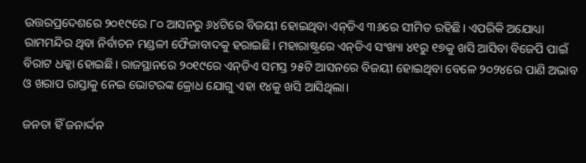ଉତ୍ତରପ୍ରଦେଶରେ ୨୦୧୯ରେ ୮୦ ଆସନରୁ ୬୪ଟିରେ ବିଜୟୀ ହୋଇଥିବା ଏନ୍‌ଡିଏ ୩୬ରେ ସୀମିତ ରହିଛି। ଏପରିକି ଅଯୋଧ୍ୟା ରାମମନ୍ଦିର ଥିବା ନିର୍ବାଚନ ମଣ୍ଡଳୀ ଫୈଜାବାଦକୁ ହରାଇଛି। ମହାରାଷ୍ଟ୍ରରେ ଏନ୍‌ଡିଏ ସଂଖ୍ୟା ୪୧ରୁ ୧୭କୁ ଖସି ଆସିବା ବିଜେପି ପାଇଁ ବିରାଟ ଧକ୍କା ହୋଇଛି। ରାଜସ୍ଥାନରେ ୨୦୧୯ରେ ଏନ୍‌ଡିଏ ସମସ୍ତ ୨୫ଟି ଆସନରେ ବିଜୟୀ ହୋଇଥିବା ବେଳେ ୨୦୨୪ରେ ପାଣି ଅଭାବ ଓ ଖରାପ ରାସ୍ତାକୁ ନେଇ ଭୋଟରଙ୍କ କ୍ରୋଧ ଯୋଗୁ ଏହା ୧୪କୁ ଖସି ଆସିଥିଲା।

ଜନତା ହିଁ ଜନାର୍ଦ୍ଦନ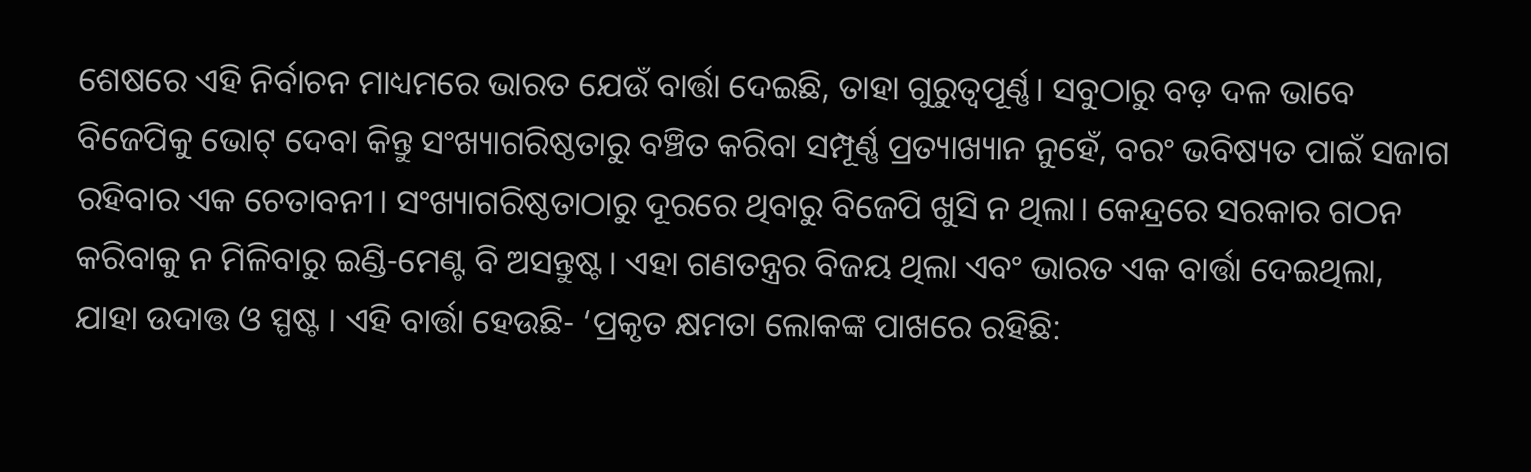ଶେଷରେ ଏହି ନିର୍ବାଚନ ମାଧ୍ୟମରେ ଭାରତ ଯେଉଁ ବାର୍ତ୍ତା ଦେଇଛି, ତାହା ଗୁରୁତ୍ବପୂର୍ଣ୍ଣ। ସବୁଠାରୁ ବଡ଼ ଦଳ ଭାବେ ବିଜେପିକୁ ଭୋଟ୍ ଦେବା କିନ୍ତୁ ସଂଖ୍ୟାଗରିଷ୍ଠତାରୁ ବଞ୍ଚିତ କରିବା ସମ୍ପୂର୍ଣ୍ଣ ପ୍ରତ୍ୟାଖ୍ୟାନ ନୁହେଁ, ବରଂ ଭବିଷ୍ୟତ ପାଇଁ ସଜାଗ ରହିବାର ଏକ ଚେତାବନୀ। ସଂଖ୍ୟାଗରିଷ୍ଠତାଠାରୁ ଦୂରରେ ଥିବାରୁ ବିଜେପି ଖୁସି ନ ଥିଲା। କେନ୍ଦ୍ରରେ ସରକାର ଗଠନ କରିବାକୁ ନ ମିଳିବାରୁ ଇଣ୍ଡି-ମେଣ୍ଟ ବି ଅସନ୍ତୁଷ୍ଟ। ଏହା ଗଣତନ୍ତ୍ରର ବିଜୟ ଥିଲା ଏବଂ ଭାରତ ଏକ ବାର୍ତ୍ତା ଦେଇଥିଲା, ଯାହା ଉଦାତ୍ତ ଓ ସ୍ପଷ୍ଟ । ଏହି ବାର୍ତ୍ତା ହେଉଛି- ‘ପ୍ରକୃତ କ୍ଷମତା ଲୋକଙ୍କ ପାଖରେ ରହିଛି: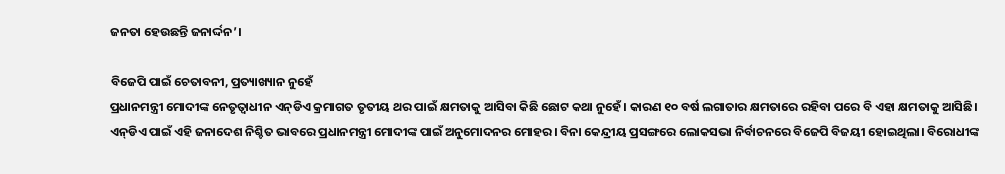ଜନତା ହେଉଛନ୍ତି ଜନାର୍ଦ୍ଦନ’।

ବିଜେପି ପାଇଁ ଚେତାବନୀ, ପ୍ରତ୍ୟାଖ୍ୟାନ ନୁହେଁ
ପ୍ରଧାନମନ୍ତ୍ରୀ ମୋଦୀଙ୍କ ନେତୃତ୍ବାଧୀନ ଏନ୍‌ଡିଏ କ୍ରମାଗତ ତୃତୀୟ ଥର ପାଇଁ କ୍ଷମତାକୁ ଆସିବା କିଛି ଛୋଟ କଥା ନୁହେଁ। କାରଣ ୧୦ ବର୍ଷ ଲଗାତାର କ୍ଷମତାରେ ରହିବା ପରେ ବି ଏହା କ୍ଷମତାକୁ ଆସିଛି। ଏନ୍‌ଡିଏ ପାଇଁ ଏହି ଜନାଦେଶ ନିଶ୍ଚିତ ଭାବରେ ପ୍ରଧାନମନ୍ତ୍ରୀ ମୋଦୀଙ୍କ ପାଇଁ ଅନୁମୋଦନର ମୋହର। ବିନା କେନ୍ଦ୍ରୀୟ ପ୍ରସଙ୍ଗରେ ଲୋକସଭା ନିର୍ବାଚନରେ ବିଜେପି ବିଜୟୀ ହୋଇଥିଲା। ବିରୋଧୀଙ୍କ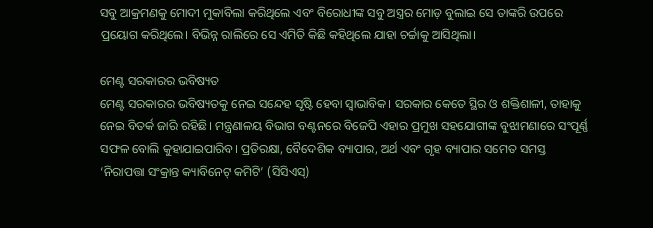ସବୁ ଆକ୍ରମଣକୁ ମୋଦୀ ମୁକାବିଲା କରିଥିଲେ ଏବଂ ବିରୋଧୀଙ୍କ ସବୁ ଅସ୍ତ୍ରର ମୋଡ଼ ବୁଲାଇ ସେ ତାଙ୍କରି ଉପରେ ପ୍ରୟୋଗ କରିଥିଲେ। ବିଭିନ୍ନ ରାଲିରେ ସେ ଏମିତି କିଛି କହିଥିଲେ ଯାହା ଚର୍ଚ୍ଚାକୁ ଆସିଥିଲା।

ମେଣ୍ଟ ସରକାରର ଭବିଷ୍ୟତ
ମେଣ୍ଟ ସରକାରର ଭବିଷ୍ୟତକୁ ନେଇ ସନ୍ଦେହ ସୃଷ୍ଟି ହେବା ସ୍ବାଭାବିକ। ସରକାର କେତେ ସ୍ଥିର ଓ ଶକ୍ତିଶାଳୀ, ତାହାକୁ ନେଇ ବିତର୍କ ଜାରି ରହିଛି। ମନ୍ତ୍ରଣାଳୟ ବିଭାଗ ବଣ୍ଟନରେ ବିଜେପି ଏହାର ପ୍ରମୁଖ ସହଯୋଗୀଙ୍କ ବୁଝାମଣାରେ ସଂପୂର୍ଣ୍ଣ ସଫଳ ବୋଲି କୁହାଯାଇପାରିବ। ପ୍ରତିରକ୍ଷା, ବୈଦେଶିକ ବ୍ୟାପାର, ଅର୍ଥ ଏବଂ ଗୃହ ବ୍ୟାପାର ସମେତ ସମସ୍ତ ‘ନିରାପତ୍ତା ସଂକ୍ରାନ୍ତ କ୍ୟାବିନେଟ୍‌ କମିଟି’ (ସିସିଏସ୍)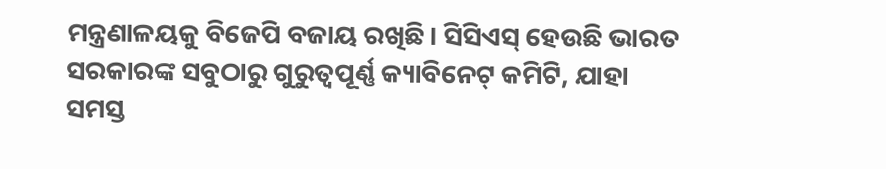ମନ୍ତ୍ରଣାଳୟକୁ ବିଜେପି ବଜାୟ ରଖିଛି। ସିସିଏସ୍ ହେଉଛି ଭାରତ ସରକାରଙ୍କ ସବୁଠାରୁ ଗୁରୁତ୍ୱପୂର୍ଣ୍ଣ କ୍ୟାବିନେଟ୍ କମିଟି, ଯାହା ସମସ୍ତ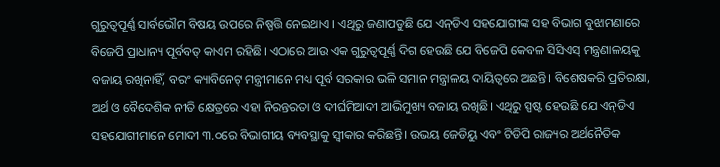ଗୁରୁତ୍ୱପୂର୍ଣ୍ଣ ସାର୍ବଭୌମ ବିଷୟ ଉପରେ ନିଷ୍ପତ୍ତି ନେଇଥାଏ । ଏଥିରୁ ଜଣାପଡୁଛି ଯେ ଏନ୍‌ଡିଏ ସହଯୋଗୀଙ୍କ ସହ ବିଭାଗ ବୁଝାମଣାରେ ବିଜେପି ପ୍ରାଧାନ୍ୟ ପୂର୍ବବତ୍‌ କାଏମ ରହିଛି। ଏଠାରେ ଆଉ ଏକ ଗୁରୁତ୍ୱପୂର୍ଣ୍ଣ ଦିଗ ହେଉଛି ଯେ ବିଜେପି କେବଳ ସିସିଏସ୍ ମନ୍ତ୍ରଣାଳୟକୁ ବଜାୟ ରଖିନାହିଁ, ବରଂ କ୍ୟାବିନେଟ୍ ମନ୍ତ୍ରୀମାନେ ମଧ୍ୟ ପୂର୍ବ ସରକାର ଭଳି ସମାନ ମନ୍ତ୍ରାଳୟ ଦାୟିତ୍ବରେ ଅଛନ୍ତି। ବିଶେଷକରି ପ୍ରତିରକ୍ଷା, ଅର୍ଥ ଓ ବୈଦେଶିକ ନୀତି କ୍ଷେତ୍ରରେ ଏହା ନିରନ୍ତରତା ଓ ଦୀର୍ଘମିଆଦୀ ଆଭିମୁଖ୍ୟ ବଜାୟ ରଖିଛି। ଏଥିରୁ ସ୍ପଷ୍ଟ ହେଉଛି ଯେ ଏନ୍‌ଡିଏ ସହଯୋଗୀମାନେ ମୋଦୀ ୩.୦ରେ ବିଭାଗୀୟ ବ୍ୟବସ୍ଥାକୁ ସ୍ୱୀକାର କରିଛନ୍ତି। ଉଭୟ ଜେଡିୟୁ ଏବଂ ଟିଡିପି ରାଜ୍ୟର ଅର୍ଥନୈତିକ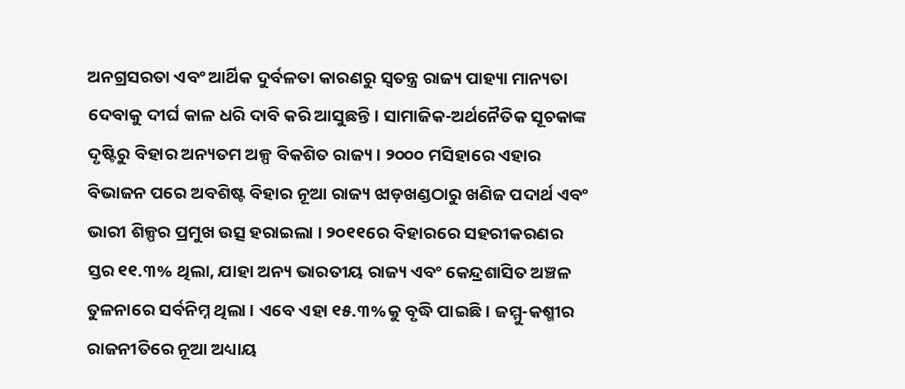ଅନଗ୍ରସରତା ଏବଂ ଆର୍ଥିକ ଦୁର୍ବଳତା କାରଣରୁ ସ୍ୱତନ୍ତ୍ର ରାଜ୍ୟ ପାହ୍ୟା ମାନ୍ୟତା ଦେବାକୁ ଦୀର୍ଘ କାଳ ଧରି ଦାବି କରି ଆସୁଛନ୍ତି। ସାମାଜିକ-ଅର୍ଥନୈତିକ ସୂଚକାଙ୍କ ଦୃଷ୍ଟିରୁ ବିହାର ଅନ୍ୟତମ ଅଳ୍ପ ବିକଶିତ ରାଜ୍ୟ। ୨୦୦୦ ମସିହାରେ ଏହାର ବିଭାଜନ ପରେ ଅବଶିଷ୍ଟ ବିହାର ନୂଆ ରାଜ୍ୟ ଝାଡ଼ଖଣ୍ଡଠାରୁ ଖଣିଜ ପଦାର୍ଥ ଏବଂ ଭାରୀ ଶିଳ୍ପର ପ୍ରମୁଖ ଉତ୍ସ ହରାଇଲା । ୨୦୧୧ରେ ବିହାରରେ ସହରୀକରଣର ସ୍ତର ୧୧.୩% ଥିଲା, ଯାହା ଅନ୍ୟ ଭାରତୀୟ ରାଜ୍ୟ ଏବଂ କେନ୍ଦ୍ରଶାସିତ ଅଞ୍ଚଳ ତୁଳନାରେ ସର୍ବନିମ୍ନ ଥିଲା । ଏବେ ଏହା ୧୫.୩%କୁ ବୃଦ୍ଧି ପାଇଛି। ଜମ୍ମୁ-କଶ୍ମୀର ରାଜନୀତିରେ ନୂଆ ଅଧ୍ୟାୟ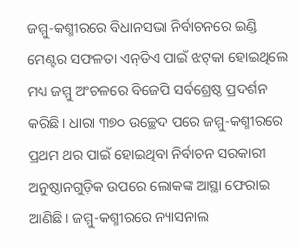ଜମ୍ମୁ-କଶ୍ମୀରରେ ବିଧାନସଭା ନିର୍ବାଚନରେ ଇଣ୍ଡି ମେଣ୍ଟର ସଫଳତା ଏନ୍‌ଡିଏ ପାଇଁ ଝଟ୍‌କା ହୋଇଥିଲେ ମଧ୍ୟ ଜମ୍ମୁ ଅଂଚଳରେ ବିଜେପି ସର୍ବଶ୍ରେଷ୍ଠ ପ୍ରଦର୍ଶନ କରିଛି। ଧାରା ୩୭୦ ଉଚ୍ଛେଦ ପରେ ଜମ୍ମୁ-କଶ୍ମୀରରେ ପ୍ରଥମ ଥର ପାଇଁ ହୋଇଥିବା ନିର୍ବାଚନ ସରକାରୀ ଅନୁଷ୍ଠାନଗୁଡ଼ିକ ଉପରେ ଲୋକଙ୍କ ଆସ୍ଥା ଫେରାଇ ଆଣିଛି। ଜମ୍ମୁ-କଶ୍ମୀରରେ ନ୍ୟାସନାଲ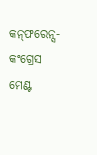କନ୍‌ଫରେନ୍ସ-କଂଗ୍ରେସ ମେଣ୍ଟ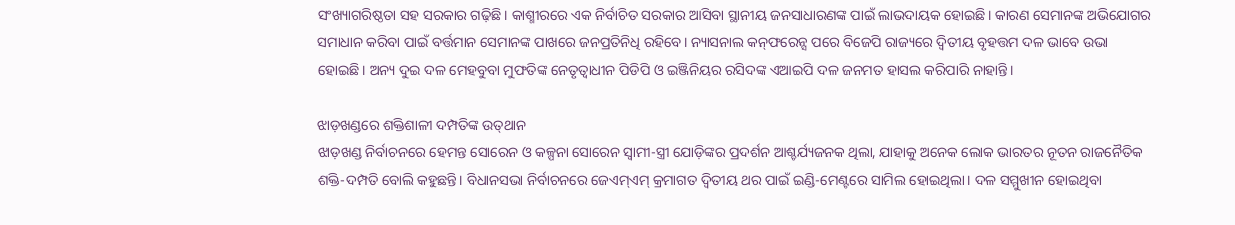ସଂଖ୍ୟାଗରିଷ୍ଠତା ସହ ସରକାର ଗଢ଼ିଛି। କାଶ୍ମୀରରେ ଏକ ନିର୍ବାଚିତ ସରକାର ଆସିବା ସ୍ଥାନୀୟ ଜନସାଧାରଣଙ୍କ ପାଇଁ ଲାଭଦାୟକ ହୋଇଛି। କାରଣ ସେମାନଙ୍କ ଅଭିଯୋଗର ସମାଧାନ କରିବା ପାଇଁ ବର୍ତ୍ତମାନ ସେମାନଙ୍କ ପାଖରେ ଜନପ୍ରତିନିଧି ରହିବେ। ନ୍ୟାସନାଲ କନ୍‌ଫରେନ୍ସ ପରେ ବିଜେପି ରାଜ୍ୟରେ ଦ୍ୱିତୀୟ ବୃହତ୍ତମ ଦଳ ଭାବେ ଉଭା ହୋଇଛି। ଅନ୍ୟ ଦୁଇ ଦଳ ମେହବୁବା ମୁଫତିଙ୍କ ନେତୃତ୍ୱାଧୀନ ପିଡିପି ଓ ଇଞ୍ଜିନିୟର ରସିଦଙ୍କ ଏଆଇପି ଦଳ ଜନମତ ହାସଲ କରିପାରି ନାହାନ୍ତି।

ଝାଡ଼ଖଣ୍ଡରେ ଶକ୍ତିଶାଳୀ ଦମ୍ପତିଙ୍କ ଉତ୍‌ଥାନ
ଝାଡ଼ଖଣ୍ଡ ନିର୍ବାଚନରେ ହେମନ୍ତ ସୋରେନ ଓ କଳ୍ପନା ସୋରେନ ସ୍ୱାମୀ-ସ୍ତ୍ରୀ ଯୋଡ଼ିଙ୍କର ପ୍ରଦର୍ଶନ ଆଶ୍ଚର୍ଯ୍ୟଜନକ ଥିଲା, ଯାହାକୁ ଅନେକ ଲୋକ ଭାରତର ନୂତନ ରାଜନୈତିକ ଶକ୍ତି-ଦମ୍ପତି ବୋଲି କହୁଛନ୍ତି। ବିଧାନସଭା ନିର୍ବାଚନରେ ଜେଏମ୍‌ଏମ୍‌ କ୍ରମାଗତ ଦ୍ବିତୀୟ ଥର ପାଇଁ ଇଣ୍ଡି-ମେଣ୍ଟରେ ସାମିଲ ହୋଇଥିଲା। ଦଳ ସମ୍ମୁଖୀନ ହୋଇଥିବା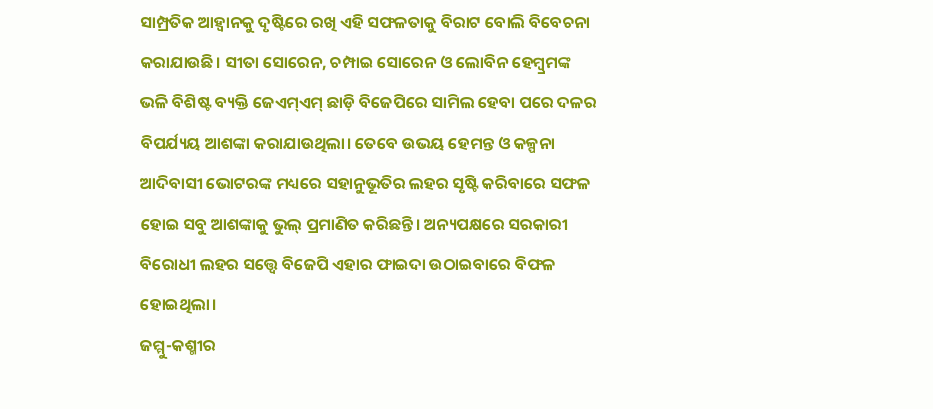ସାମ୍ପ୍ରତିକ ଆହ୍ୱାନକୁ ଦୃଷ୍ଟିରେ ରଖି ଏହି ସଫଳତାକୁ ବିରାଟ ବୋଲି ବିବେଚନା କରାଯାଉଛି। ସୀତା ସୋରେନ, ଚମ୍ପାଇ ସୋରେନ ଓ ଲୋବିନ ହେମ୍ବ୍ରମଙ୍କ ଭଳି ବିଶିଷ୍ଟ ବ୍ୟକ୍ତି ଜେଏମ୍‌ଏମ୍‌ ଛାଡ଼ି ବିଜେପିରେ ସାମିଲ ହେବା ପରେ ଦଳର ବିପର୍ଯ୍ୟୟ ଆଶଙ୍କା କରାଯାଉଥିଲା। ତେବେ ଉଭୟ ହେମନ୍ତ ଓ କଳ୍ପନା ଆଦିବାସୀ ଭୋଟରଙ୍କ ମଧ୍ୟରେ ସହାନୁଭୂତିର ଲହର ସୃଷ୍ଟି କରିବାରେ ସଫଳ ହୋଇ ସବୁ ଆଶଙ୍କାକୁ ଭୁଲ୍‌ ପ୍ରମାଣିତ କରିଛନ୍ତି। ଅନ୍ୟପକ୍ଷରେ ସରକାରୀ ବିରୋଧୀ ଲହର ସତ୍ତ୍ୱେ ବିଜେପି ଏହାର ଫାଇଦା ଉଠାଇବାରେ ବିଫଳ ହୋଇଥିଲା।
ଜମ୍ମୁ-କଶ୍ମୀର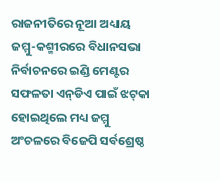ରାଜନୀତିରେ ନୂଆ ଅଧ୍ୟାୟ
ଜମ୍ମୁ-କଶ୍ମୀରରେ ବିଧାନସଭା ନିର୍ବାଚନରେ ଇଣ୍ଡି ମେଣ୍ଟର ସଫଳତା ଏନ୍‌ଡିଏ ପାଇଁ ଝଟ୍‌କା ହୋଇଥିଲେ ମଧ୍ୟ ଜମ୍ମୁ ଅଂଚଳରେ ବିଜେପି ସର୍ବଶ୍ରେଷ୍ଠ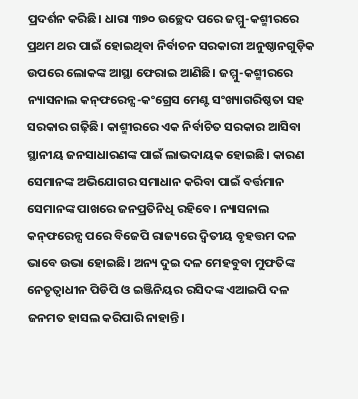ପ୍ରଦର୍ଶନ କରିଛି। ଧାରା ୩୭୦ ଉଚ୍ଛେଦ ପରେ ଜମ୍ମୁ-କଶ୍ମୀରରେ ପ୍ରଥମ ଥର ପାଇଁ ହୋଇଥିବା ନିର୍ବାଚନ ସରକାରୀ ଅନୁଷ୍ଠାନଗୁଡ଼ିକ ଉପରେ ଲୋକଙ୍କ ଆସ୍ଥା ଫେରାଇ ଆଣିଛି। ଜମ୍ମୁ-କଶ୍ମୀରରେ ନ୍ୟାସନାଲ କନ୍‌ଫରେନ୍ସ-କଂଗ୍ରେସ ମେଣ୍ଟ ସଂଖ୍ୟାଗରିଷ୍ଠତା ସହ ସରକାର ଗଢ଼ିଛି। କାଶ୍ମୀରରେ ଏକ ନିର୍ବାଚିତ ସରକାର ଆସିବା ସ୍ଥାନୀୟ ଜନସାଧାରଣଙ୍କ ପାଇଁ ଲାଭଦାୟକ ହୋଇଛି। କାରଣ ସେମାନଙ୍କ ଅଭିଯୋଗର ସମାଧାନ କରିବା ପାଇଁ ବର୍ତ୍ତମାନ ସେମାନଙ୍କ ପାଖରେ ଜନପ୍ରତିନିଧି ରହିବେ। ନ୍ୟାସନାଲ କନ୍‌ଫରେନ୍ସ ପରେ ବିଜେପି ରାଜ୍ୟରେ ଦ୍ୱିତୀୟ ବୃହତ୍ତମ ଦଳ ଭାବେ ଉଭା ହୋଇଛି। ଅନ୍ୟ ଦୁଇ ଦଳ ମେହବୁବା ମୁଫତିଙ୍କ ନେତୃତ୍ୱାଧୀନ ପିଡିପି ଓ ଇଞ୍ଜିନିୟର ରସିଦଙ୍କ ଏଆଇପି ଦଳ ଜନମତ ହାସଲ କରିପାରି ନାହାନ୍ତି।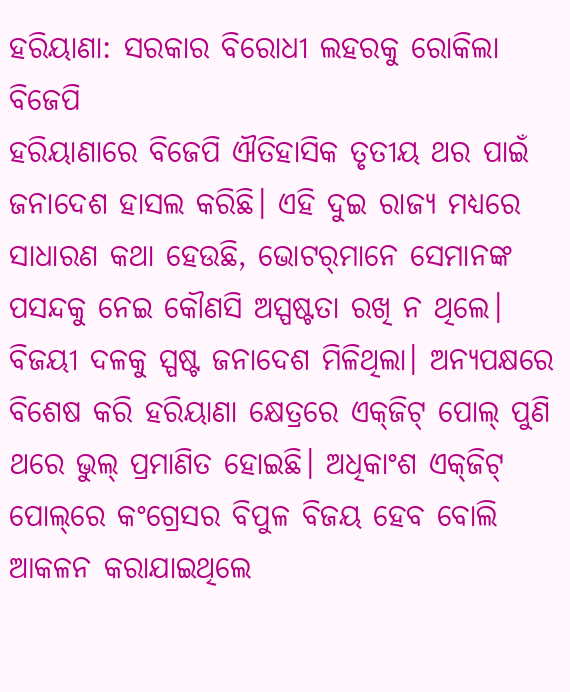ହରିୟାଣା: ସରକାର ବିରୋଧୀ ଲହରକୁ ରୋକିଲା ବିଜେପି
ହରିୟାଣାରେ ବିଜେପି ଐତିହାସିକ ତୃତୀୟ ଥର ପାଇଁ ଜନାଦେଶ ହାସଲ କରିଛି। ଏହି ଦୁଇ ରାଜ୍ୟ ମଧ୍ୟରେ ସାଧାରଣ କଥା ହେଉଛି, ଭୋଟର୍‌ମାନେ ସେମାନଙ୍କ ପସନ୍ଦକୁ ନେଇ କୌଣସି ଅସ୍ପଷ୍ଟତା ରଖି ନ ଥିଲେ। ବିଜୟୀ ଦଳକୁ ସ୍ପଷ୍ଟ ଜନାଦେଶ ମିଳିଥିଲା। ଅନ୍ୟପକ୍ଷରେ ବିଶେଷ କରି ହରିୟାଣା କ୍ଷେତ୍ରରେ ଏକ୍‌ଜିଟ୍ ପୋଲ୍ ପୁଣି ଥରେ ଭୁଲ୍ ପ୍ରମାଣିତ ହୋଇଛି। ଅଧିକାଂଶ ଏକ୍‌ଜିଟ୍ ପୋଲ୍‌ରେ କଂଗ୍ରେସର ବିପୁଳ ବିଜୟ ହେବ ବୋଲି ଆକଳନ କରାଯାଇଥିଲେ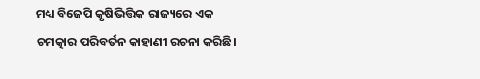ମଧ୍ୟ ବିଜେପି କୃଷିଭିତ୍ତିକ ରାଜ୍ୟରେ ଏକ ଚମତ୍କାର ପରିବର୍ତନ କାହାଣୀ ରଚନା କରିଛି।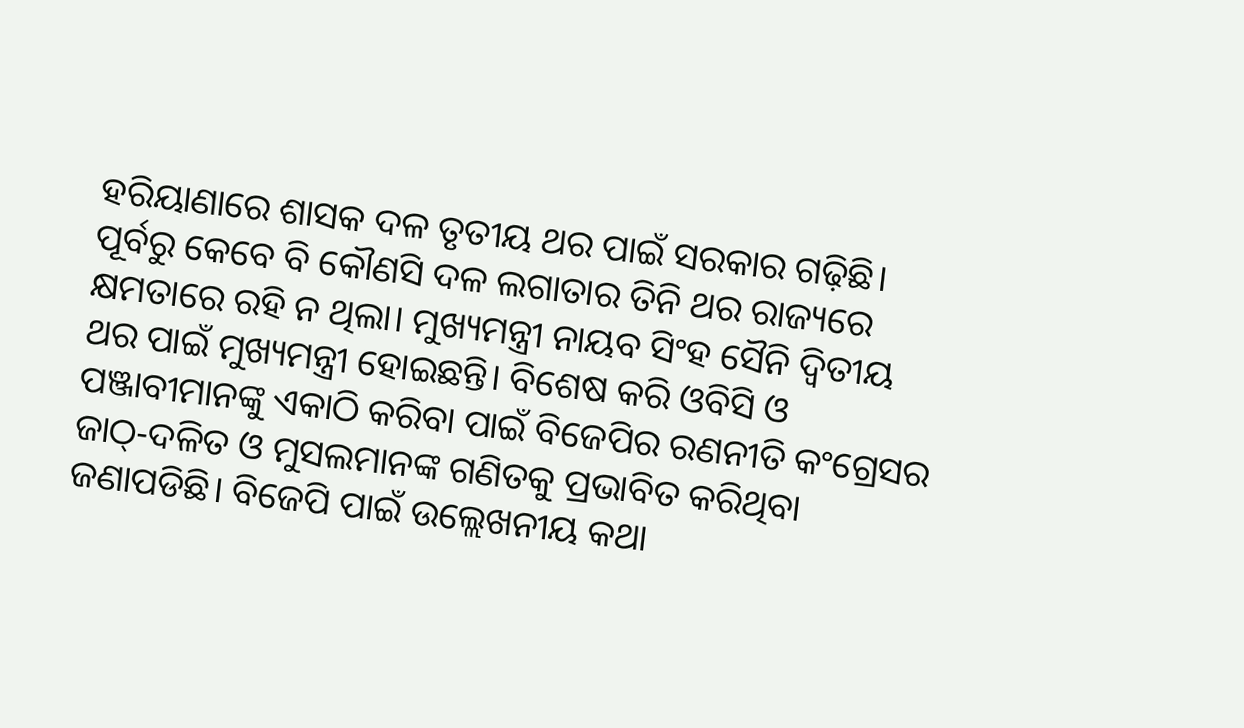ହରିୟାଣାରେ ଶାସକ ଦଳ ତୃତୀୟ ଥର ପାଇଁ ସରକାର ଗଢ଼ିଛି। ପୂର୍ବରୁ କେବେ ବି କୌଣସି ଦଳ ଲଗାତାର ତିନି ଥର ରାଜ୍ୟରେ କ୍ଷମତାରେ ରହି ନ ଥିଲା। ମୁଖ୍ୟମନ୍ତ୍ରୀ ନାୟବ ସିଂହ ସୈନି ଦ୍ୱିତୀୟ ଥର ପାଇଁ ମୁଖ୍ୟମନ୍ତ୍ରୀ ହୋଇଛନ୍ତି। ବିଶେଷ କରି ଓବିସି ଓ ପଞ୍ଜାବୀମାନଙ୍କୁ ଏକାଠି କରିବା ପାଇଁ ବିଜେପିର ରଣନୀତି କଂଗ୍ରେସର ଜାଠ୍‌-ଦଳିତ ଓ ମୁସଲମାନଙ୍କ ଗଣିତକୁ ପ୍ରଭାବିତ କରିଥିବା ଜଣାପଡିଛି। ବିଜେପି ପାଇଁ ଉଲ୍ଲେଖନୀୟ କଥା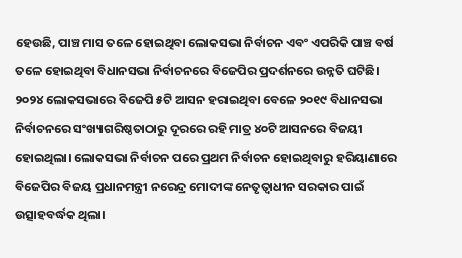ହେଉଛି, ପାଞ୍ଚ ମାସ ତଳେ ହୋଇଥିବା ଲୋକସଭା ନିର୍ବାଚନ ଏବଂ ଏପରିକି ପାଞ୍ଚ ବର୍ଷ ତଳେ ହୋଇଥିବା ବିଧାନସଭା ନିର୍ବାଚନରେ ବିଜେପିର ପ୍ରଦର୍ଶନରେ ଉନ୍ନତି ଘଟିଛି। ୨୦୨୪ ଲୋକସଭାରେ ବିଜେପି ୫ଟି ଆସନ ହରାଇଥିବା ବେଳେ ୨୦୧୯ ବିଧାନସଭା ନିର୍ବାଚନରେ ସଂଖ୍ୟାଗରିଷ୍ଠତାଠାରୁ ଦୂରରେ ରହି ମାତ୍ର ୪୦ଟି ଆସନରେ ବିଜୟୀ ହୋଇଥିଲା। ଲୋକସଭା ନିର୍ବାଚନ ପରେ ପ୍ରଥମ ନିର୍ବାଚନ ହୋଇଥିବାରୁ ହରିୟାଣାରେ ବିଜେପିର ବିଜୟ ପ୍ରଧାନମନ୍ତ୍ରୀ ନରେନ୍ଦ୍ର ମୋଦୀଙ୍କ ନେତୃତ୍ୱାଧୀନ ସରକାର ପାଇଁ ଉତ୍ସାହବର୍ଦ୍ଧକ ଥିଲା।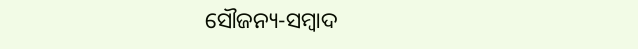ସୌଜନ୍ୟ-ସମ୍ୱାଦ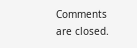Comments are closed.